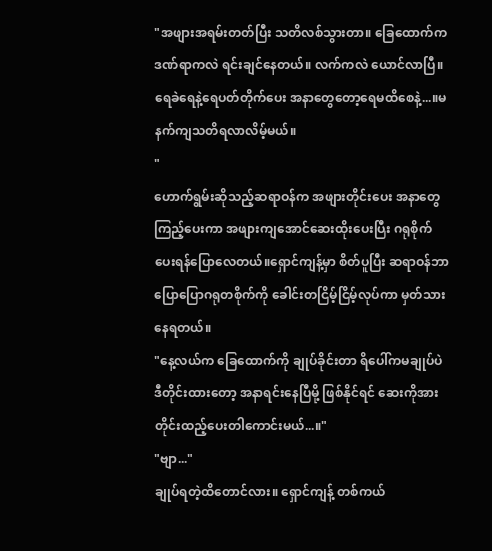"အဖျားအရမ်းတတ်ပြီး သတိလစ်သွားတာ။ ခြေထောက်က ဒဏ်ရာကလဲ ရင်းချင်နေတယ်။ လက်ကလဲ ယောင်လာပြီ။ ရေခဲရေနဲ့ရေပတ်တိုက်ပေး အနာတွေတော့ရေမထိစေနဲ့...။မနက်ကျသတိရလာလိမ့်မယ်။
"
ဟောက်ရွမ်းဆိုသည့်ဆရာဝန်က အဖျားတိုင်းပေး အနာတွေကြည့်ပေးကာ အဖျားကျအောင်ဆေးထိုးပေးပြီး ဂရုစိုက်ပေးရန်ပြောလေတယ်။ရှောင်ကျန့်မှာ စိတ်ပူပြီး ဆရာဝန်ဘာပြောပြောဂရုတစိုက်ကို ခေါင်းတငြိမ့်ငြိမ့်လုပ်ကာ မှတ်သားနေရတယ်။
"နေ့လယ်က ခြေထောက်ကို ချုပ်ခိုင်းတာ ရိပေါ်ကမချုပ်ပဲ ဒီတိုင်းထားတော့ အနာရင်းနေပြီမို့ ဖြစ်နိုင်ရင် ဆေးကိုအားတိုင်းထည့်ပေးတါကောင်းမယ်...။"
"ဗျာ..."
ချုပ်ရတဲ့ထိတောင်လား။ ရှောင်ကျန့် တစ်ကယ်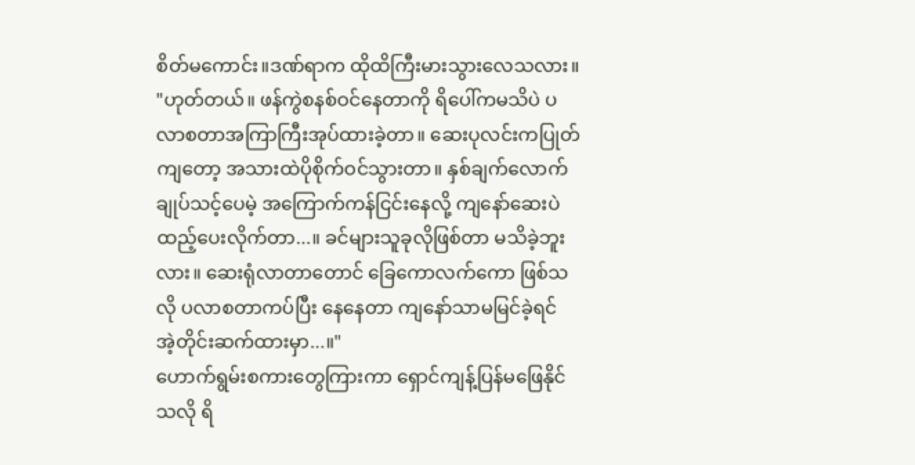စိတ်မကောင်း။ဒဏ်ရာက ထိုထိကြီးမားသွားလေသလား။
"ဟုတ်တယ်။ ဖန်ကွဲစနစ်ဝင်နေတာကို ရိပေါ်ကမသိပဲ ပလာစတာအကြာကြီးအုပ်ထားခဲ့တာ။ ဆေးပုလင်းကပြုတ်ကျတော့ အသားထဲပိုစိုက်ဝင်သွားတာ။ နှစ်ချက်လောက်ချုပ်သင့်ပေမဲ့ အကြောက်ကန်ငြင်းနေလို့ ကျနော်ဆေးပဲထည့်ပေးလိုက်တာ...။ ခင်များသူခုလိုဖြစ်တာ မသိခဲ့ဘူးလား။ ဆေးရုံလာတာတောင် ခြေကောလက်ကော ဖြစ်သလို ပလာစတာကပ်ပြီး နေနေတာ ကျနော်သာမမြင်ခဲ့ရင် အဲ့တိုင်းဆက်ထားမှာ...။"
ဟောက်ရွမ်းစကားတွေကြားကာ ရှောင်ကျန့်ပြန်မဖြေနိုင်သလို ရိ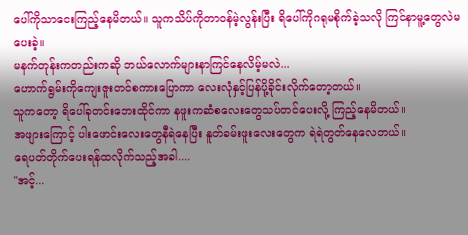ပေါ်ကိုသာငေးကြည့်နေမိတယ်။ သူကသိပ်ကိုတာဝန်မဲ့လွန်းပြီး ရိပေါ်ကိုဂရုမစိုက်ခဲ့သလို ကြင်နာမူ့တွေလဲမပေးခဲ့။
မနက်တုန်းကတည်းကဆို ဘယ်လောက်များနာကြင်နေလိမ့်မလဲ...
ဟောက်ရွမ်းကိုကျေးဇူးတင်စကားပြောကာ လေးလုံနှင့်ပြန်ပို့ခိုင်းလိုက်တော့တယ်။
သူကတော့ ရိပေါ်ခုတင်းဘေးထိုင်ကာ နဖူးကဆံစလေးတွေသပ်တင်ပေးလို့ ကြည့်နေမိတယ်။
အဖျားကြောင့် ပါးဖောင်းလေးတွေနီရဲနေပြီး နူတ်ခမ်းဖူးလေးတွေက ရဲရဲတွတ်နေလေတယ်။
ရေပတ်တိုက်ပေးရန်ထလိုက်သည့်အခါ....
"အင့်...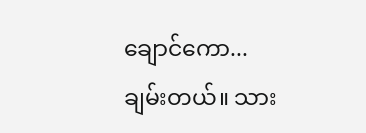ချောင်ကော...ချမ်းတယ်။ သား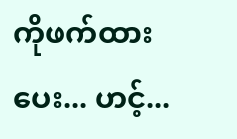ကိုဖက်ထားပေး... ဟင့်...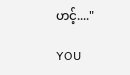ဟင့်...."

YOU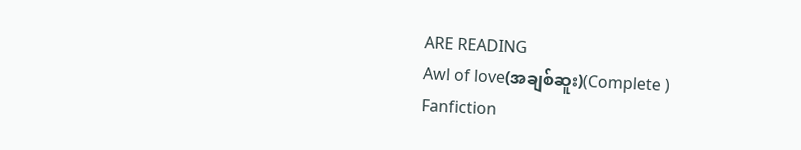ARE READING
Awl of love(အချစ်ဆူး)(Complete )
Fanfiction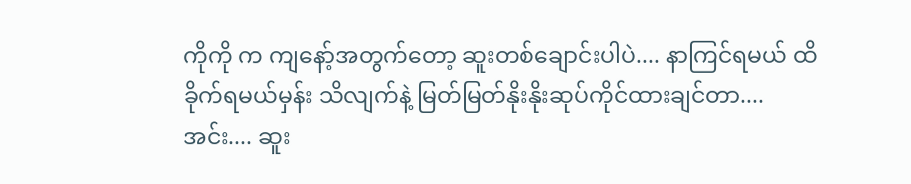ကိုကို က ကျနော့်အတွက်တော့ ဆူးတစ်ချောင်းပါပဲ.... နာကြင်ရမယ် ထိခိုက်ရမယ်မှန်း သိလျက်နဲ့ မြတ်မြတ်နိုးနိုးဆုပ်ကိုင်ထားချင်တာ.... အင်း.... ဆူး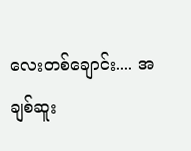လေးတစ်ချောင်း.... အချစ်ဆူး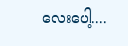လေးပေါ့....